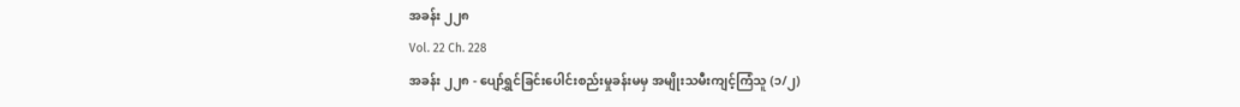အခန်း ၂၂၈
Vol. 22 Ch. 228
အခန်း ၂၂၈ - ပျော်ရွှင်ခြင်းပေါင်းစည်းမှုခန်းမမှ အမျိုးသမီးကျင့်ကြံသူ (၁/၂)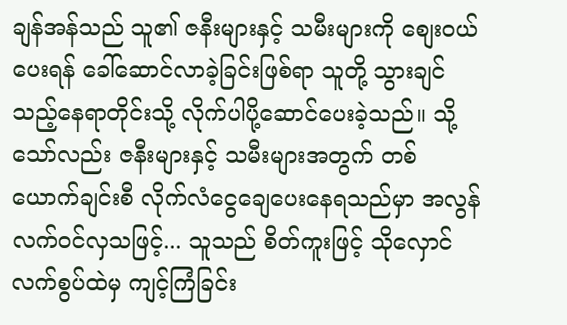ချန်အန်သည် သူ၏ ဇနီးများနှင့် သမီးများကို စျေးဝယ်ပေးရန် ခေါ်ဆောင်လာခဲ့ခြင်းဖြစ်ရာ သူတို့ သွားချင်သည့်နေရာတိုင်းသို့ လိုက်ပါပို့ဆောင်ပေးခဲ့သည်။ သို့သော်လည်း ဇနီးများနှင့် သမီးများအတွက် တစ်ယောက်ချင်းစီ လိုက်လံငွေချေပေးနေရသည်မှာ အလွန်လက်ဝင်လှသဖြင့်... သူသည် စိတ်ကူးဖြင့် သိုလှောင်လက်စွပ်ထဲမှ ကျင့်ကြံခြင်း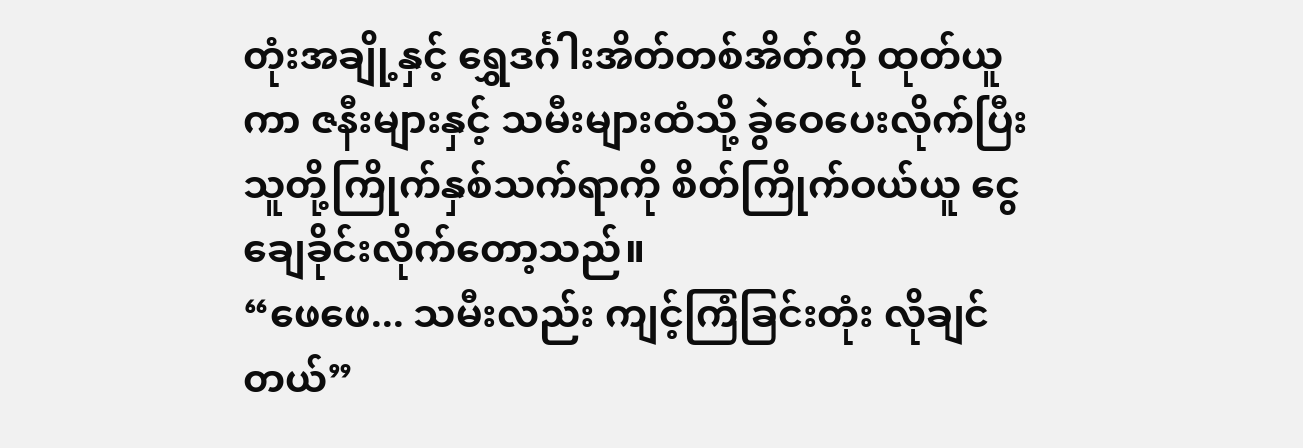တုံးအချို့နှင့် ရွှေဒင်္ဂါးအိတ်တစ်အိတ်ကို ထုတ်ယူကာ ဇနီးများနှင့် သမီးများထံသို့ ခွဲဝေပေးလိုက်ပြီး သူတို့ကြိုက်နှစ်သက်ရာကို စိတ်ကြိုက်ဝယ်ယူ ငွေချေခိုင်းလိုက်တော့သည်။
“ဖေဖေ... သမီးလည်း ကျင့်ကြံခြင်းတုံး လိုချင်တယ်”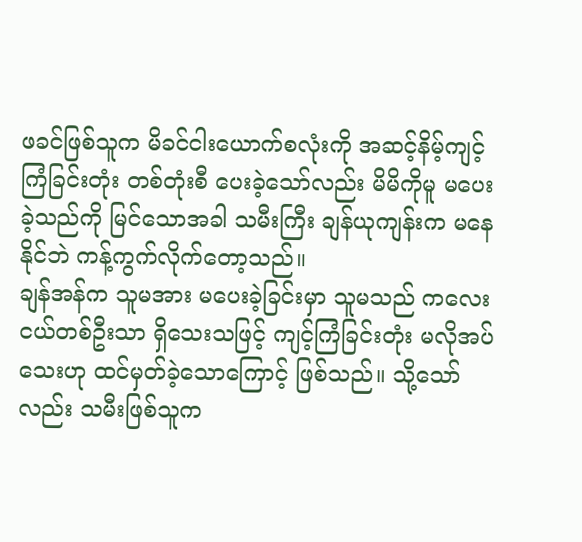ဖခင်ဖြစ်သူက မိခင်ငါးယောက်စလုံးကို အဆင့်နိမ့်ကျင့်ကြံခြင်းတုံး တစ်တုံးစီ ပေးခဲ့သော်လည်း မိမိကိုမူ မပေးခဲ့သည်ကို မြင်သောအခါ သမီးကြီး ချန်ယုကျန်းက မနေနိုင်ဘဲ ကန့်ကွက်လိုက်တော့သည်။
ချန်အန်က သူမအား မပေးခဲ့ခြင်းမှာ သူမသည် ကလေးငယ်တစ်ဦးသာ ရှိသေးသဖြင့် ကျင့်ကြံခြင်းတုံး မလိုအပ်သေးဟု ထင်မှတ်ခဲ့သောကြောင့် ဖြစ်သည်။ သို့သော်လည်း သမီးဖြစ်သူက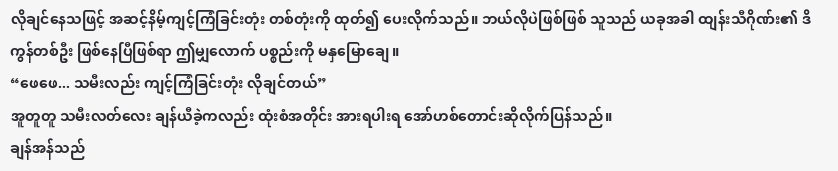လိုချင်နေသဖြင့် အဆင့်နိမ့်ကျင့်ကြံခြင်းတုံး တစ်တုံးကို ထုတ်၍ ပေးလိုက်သည်။ ဘယ်လိုပဲဖြစ်ဖြစ် သူသည် ယခုအခါ ထျန်းသီဂိုဏ်း၏ ဒိကွန်တစ်ဦး ဖြစ်နေပြီဖြစ်ရာ ဤမျှလောက် ပစ္စည်းကို မနှမြောချေ။
“ဖေဖေ... သမီးလည်း ကျင့်ကြံခြင်းတုံး လိုချင်တယ်”
အူတူတူ သမီးလတ်လေး ချန်ယီခဲ့ကလည်း ထုံးစံအတိုင်း အားရပါးရ အော်ဟစ်တောင်းဆိုလိုက်ပြန်သည်။
ချန်အန်သည်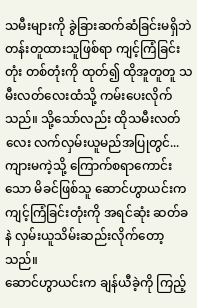သမီးများကို ခွဲခြားဆက်ဆံခြင်းမရှိဘဲ တန်းတူထားသူဖြစ်ရာ ကျင့်ကြံခြင်းတုံး တစ်တုံးကို ထုတ်၍ ထိုအူတူတူ သမီးလတ်လေးထံသို့ ကမ်းပေးလိုက်သည်။ သို့သော်လည်း ထိုသမီးလတ်လေး လက်လှမ်းယူမည်အပြုတွင်... ကျားမကဲ့သို့ ကြောက်စရာကောင်းသော မိခင်ဖြစ်သူ ဆောင်ဟွာယင်းက ကျင့်ကြံခြင်းတုံးကို အရင်ဆုံး ဆတ်ခနဲ လှမ်းယူသိမ်းဆည်းလိုက်တော့သည်။
ဆောင်ဟွာယင်းက ချန်ယီခဲ့ကို ကြည့်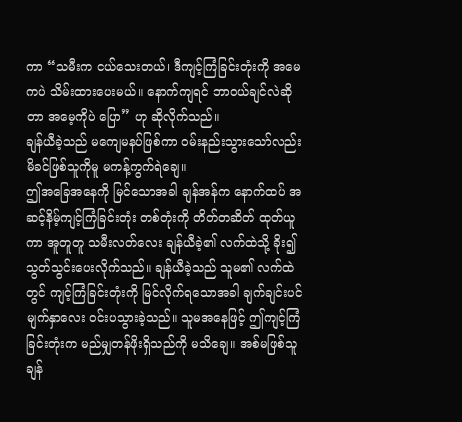ကာ “သမီးက ငယ်သေးတယ်၊ ဒီကျင့်ကြံခြင်းတုံးကို အမေကပဲ သိမ်းထားပေးမယ်။ နောက်ကျရင် ဘာဝယ်ချင်လဲဆိုတာ အမေ့ကိုပဲ ပြော” ဟု ဆိုလိုက်သည်။
ချန်ယီခဲ့သည် မကျေမနပ်ဖြစ်ကာ ဝမ်းနည်းသွားသော်လည်း မိခင်ဖြစ်သူကိုမူ မကန့်ကွက်ရဲချေ။
ဤအခြေအနေကို မြင်သောအခါ ချန်အန်က နောက်ထပ် အဆင့်နိမ့်ကျင့်ကြံခြင်းတုံး တစ်တုံးကို တိတ်တဆိတ် ထုတ်ယူကာ အူတူတူ သမီးလတ်လေး ချန်ယီခဲ့၏ လက်ထဲသို့ ခိုး၍ သွတ်သွင်းပေးလိုက်သည်။ ချန်ယီခဲ့သည် သူမ၏ လက်ထဲတွင် ကျင့်ကြံခြင်းတုံးကို မြင်လိုက်ရသောအခါ ချက်ချင်းပင် မျက်နှာလေး ဝင်းပသွားခဲ့သည်။ သူမအနေဖြင့် ဤကျင့်ကြံခြင်းတုံးက မည်မျှတန်ဖိုးရှိသည်ကို မသိချေ။ အစ်မဖြစ်သူ ချန်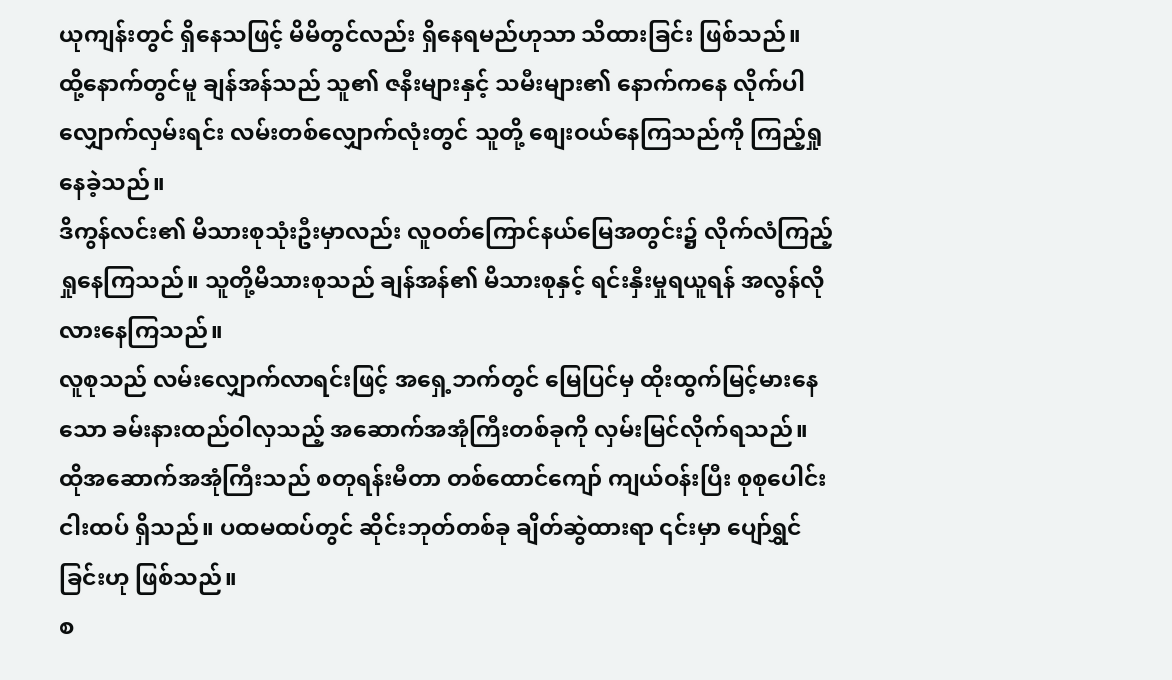ယုကျန်းတွင် ရှိနေသဖြင့် မိမိတွင်လည်း ရှိနေရမည်ဟုသာ သိထားခြင်း ဖြစ်သည်။
ထို့နောက်တွင်မူ ချန်အန်သည် သူ၏ ဇနီးများနှင့် သမီးများ၏ နောက်ကနေ လိုက်ပါလျှောက်လှမ်းရင်း လမ်းတစ်လျှောက်လုံးတွင် သူတို့ စျေးဝယ်နေကြသည်ကို ကြည့်ရှုနေခဲ့သည်။
ဒိကွန်လင်း၏ မိသားစုသုံးဦးမှာလည်း လူဝတ်ကြောင်နယ်မြေအတွင်း၌ လိုက်လံကြည့်ရှုနေကြသည်။ သူတို့မိသားစုသည် ချန်အန်၏ မိသားစုနှင့် ရင်းနှီးမှုရယူရန် အလွန်လိုလားနေကြသည်။
လူစုသည် လမ်းလျှောက်လာရင်းဖြင့် အရှေ့ဘက်တွင် မြေပြင်မှ ထိုးထွက်မြင့်မားနေသော ခမ်းနားထည်ဝါလှသည့် အဆောက်အအုံကြီးတစ်ခုကို လှမ်းမြင်လိုက်ရသည်။ ထိုအဆောက်အအုံကြီးသည် စတုရန်းမီတာ တစ်ထောင်ကျော် ကျယ်ဝန်းပြီး စုစုပေါင်း ငါးထပ် ရှိသည်။ ပထမထပ်တွင် ဆိုင်းဘုတ်တစ်ခု ချိတ်ဆွဲထားရာ ၎င်းမှာ ပျော်ရွှင်ခြင်းဟု ဖြစ်သည်။
စ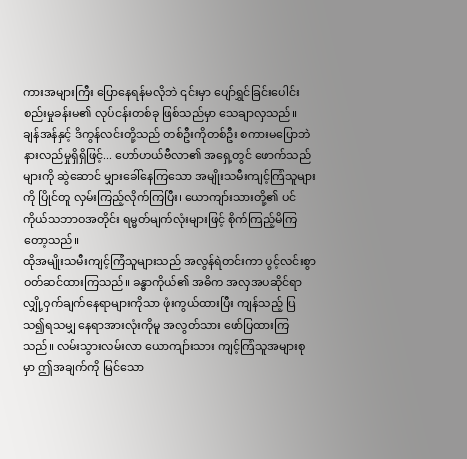ကားအများကြီး ပြောနေရန်မလိုဘဲ ၎င်းမှာ ပျော်ရွှင်ခြင်းပေါင်းစည်းမှုခန်းမ၏ လုပ်ငန်းတစ်ခု ဖြစ်သည်မှာ သေချာလှသည်။
ချန်အန်နှင့် ဒိကွန်လင်းတို့သည် တစ်ဦးကိုတစ်ဦး စကားမပြောဘဲ နားလည်မှုရှိရှိဖြင့်... ဟော်ဟယ်ဗီလာ၏ အရှေ့တွင် ဖောက်သည်များကို ဆွဲဆောင် မျှားခေါ်နေကြသော အမျိုးသမီးကျင့်ကြံသူများကို ပြိုင်တူ လှမ်းကြည့်လိုက်ကြပြီး၊ ယောကျာ်းသားတို့၏ ပင်ကိုယ်သဘာဝအတိုင်း ရမ္မတ်မျက်လုံးများဖြင့် စိုက်ကြည့်မိကြတော့သည်။
ထိုအမျိုးသမီးကျင့်ကြံသူများသည် အလွန်ရဲတင်းကာ ပွင့်လင်းစွာ ဝတ်ဆင်ထားကြသည်။ ခန္ဓာကိုယ်၏ အဓိက အလှအပဆိုင်ရာ လျှို့ဝှက်ချက်နေရာများကိုသာ ဖုံးကွယ်ထားပြီး ကျန်သည့် ပြသ၍ရသမျှ နေရာအားလုံးကိုမူ အလွတ်သား ဖော်ပြထားကြသည်။ လမ်းသွားလမ်းလာ ယောကျာ်းသား ကျင့်ကြံသူအများစုမှာ ဤအချက်ကို မြင်သော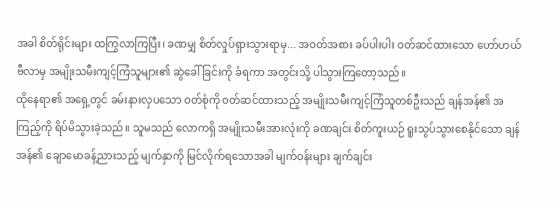အခါ စိတ်ရိုင်းများ ထကြွလာကြပြီး၊ ခဏမျှ စိတ်လှုပ်ရှားသွားရာမှ... အဝတ်အစား ခပ်ပါးပါး ဝတ်ဆင်ထားသော ဟော်ဟယ်ဗီလာမှ အမျိုးသမီးကျင့်ကြံသူများ၏ ဆွဲခေါ်ခြင်းကို ခံရကာ အတွင်းသို့ ပါသွားကြတော့သည်။
ထိုနေရာ၏ အရှေ့တွင် ခမ်းနားလှပသော ဝတ်စုံကို ဝတ်ဆင်ထားသည့် အမျိုးသမီးကျင့်ကြံသူတစ်ဦးသည် ချန်အန်၏ အကြည့်ကို ရိပ်မိသွားခဲ့သည်။ သူမသည် လောကရှိ အမျိုးသမီးအားလုံးကို ခဏချင်း စိတ်ကူးယဉ် ရူးသွပ်သွားစေနိုင်သော ချန်အန်၏ ချောမောခန့်ညားသည့် မျက်နှာကို မြင်လိုက်ရသောအခါ မျက်ဝန်းများ ချက်ချင်း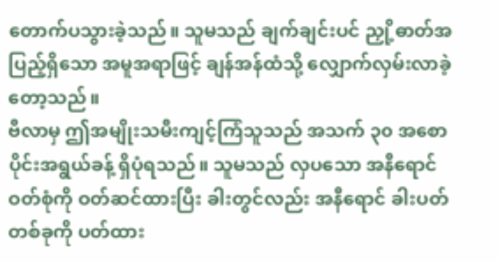တောက်ပသွားခဲ့သည်။ သူမသည် ချက်ချင်းပင် ညှို့ဓာတ်အပြည့်ရှိသော အမူအရာဖြင့် ချန်အန်ထံသို့ လျှောက်လှမ်းလာခဲ့တော့သည်။
ဗီလာမှ ဤအမျိုးသမီးကျင့်ကြံသူသည် အသက် ၃၀ အစောပိုင်းအရွယ်ခန့် ရှိပုံရသည်။ သူမသည် လှပသော အနီရောင်ဝတ်စုံကို ဝတ်ဆင်ထားပြီး ခါးတွင်လည်း အနီရောင် ခါးပတ်တစ်ခုကို ပတ်ထား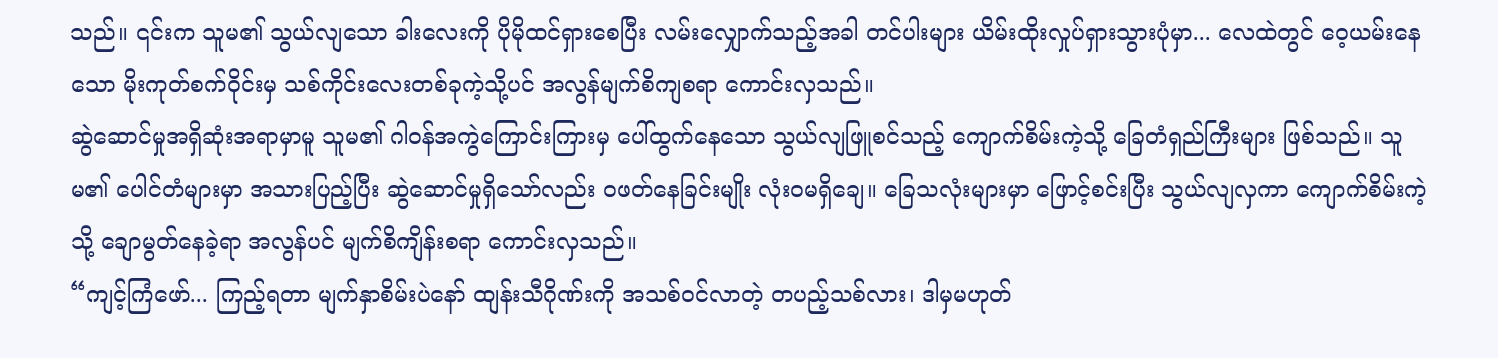သည်။ ၎င်းက သူမ၏ သွယ်လျသော ခါးလေးကို ပိုမိုထင်ရှားစေပြီး လမ်းလျှောက်သည့်အခါ တင်ပါးများ ယိမ်းထိုးလှုပ်ရှားသွားပုံမှာ... လေထဲတွင် ဝေ့ယမ်းနေသော မိုးကုတ်စက်ဝိုင်းမှ သစ်ကိုင်းလေးတစ်ခုကဲ့သို့ပင် အလွန်မျက်စိကျစရာ ကောင်းလှသည်။
ဆွဲဆောင်မှုအရှိဆုံးအရာမှာမူ သူမ၏ ဂါဝန်အကွဲကြောင်းကြားမှ ပေါ်ထွက်နေသော သွယ်လျဖြူစင်သည့် ကျောက်စိမ်းကဲ့သို့ ခြေတံရှည်ကြီးများ ဖြစ်သည်။ သူမ၏ ပေါင်တံများမှာ အသားပြည့်ပြီး ဆွဲဆောင်မှုရှိသော်လည်း ဝဖတ်နေခြင်းမျိုး လုံးဝမရှိချေ။ ခြေသလုံးများမှာ ဖြောင့်စင်းပြီး သွယ်လျလှကာ ကျောက်စိမ်းကဲ့သို့ ချောမွတ်နေခဲ့ရာ အလွန်ပင် မျက်စိကျိန်းစရာ ကောင်းလှသည်။
“ကျင့်ကြံဖော်... ကြည့်ရတာ မျက်နှာစိမ်းပဲနော် ထျန်းသီဂိုဏ်းကို အသစ်ဝင်လာတဲ့ တပည့်သစ်လား၊ ဒါမှမဟုတ်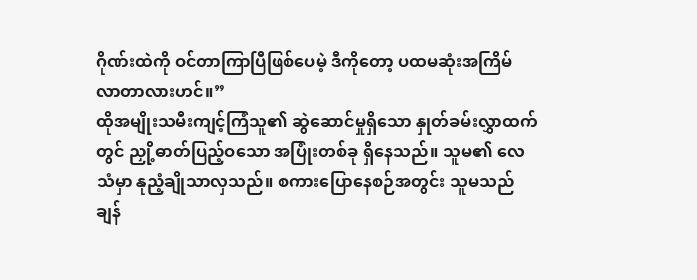ဂိုဏ်းထဲကို ဝင်တာကြာပြီဖြစ်ပေမဲ့ ဒီကိုတော့ ပထမဆုံးအကြိမ် လာတာလားဟင်။”
ထိုအမျိုးသမီးကျင့်ကြံသူ၏ ဆွဲဆောင်မှုရှိသော နှုတ်ခမ်းလွှာထက်တွင် ညှို့ဓာတ်ပြည့်ဝသော အပြုံးတစ်ခု ရှိနေသည်။ သူမ၏ လေသံမှာ နုညံ့ချိုသာလှသည်။ စကားပြောနေစဉ်အတွင်း သူမသည် ချန်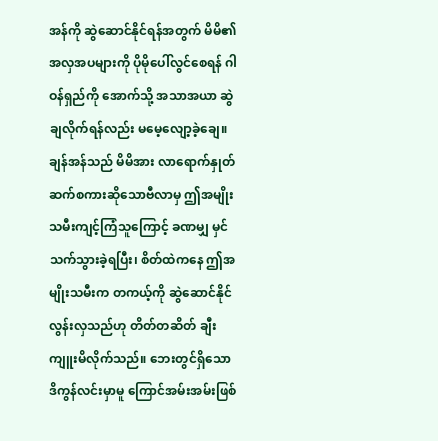အန်ကို ဆွဲဆောင်နိုင်ရန်အတွက် မိမိ၏ အလှအပများကို ပိုမိုပေါ်လွင်စေရန် ဂါဝန်ရှည်ကို အောက်သို့ အသာအယာ ဆွဲချလိုက်ရန်လည်း မမေ့လျော့ခဲ့ချေ။
ချန်အန်သည် မိမိအား လာရောက်နှုတ်ဆက်စကားဆိုသောဗီလာမှ ဤအမျိုးသမီးကျင့်ကြံသူကြောင့် ခဏမျှ မှင်သက်သွားခဲ့ရပြီး၊ စိတ်ထဲကနေ ဤအမျိုးသမီးက တကယ့်ကို ဆွဲဆောင်နိုင်လွန်းလှသည်ဟု တိတ်တဆိတ် ချီးကျူးမိလိုက်သည်။ ဘေးတွင်ရှိသော ဒိကွန်လင်းမှာမူ ကြောင်အမ်းအမ်းဖြစ်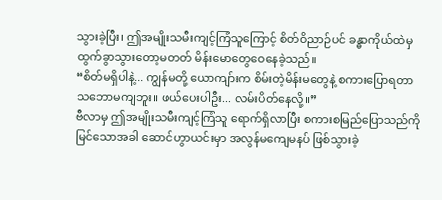သွားခဲ့ပြီး၊ ဤအမျိုးသမီးကျင့်ကြံသူကြောင့် စိတ်ဝိညာဉ်ပင် ခန္ဓာကိုယ်ထဲမှ ထွက်ခွာသွားတော့မတတ် မိန်းမောတွေဝေနေခဲ့သည်။
“စိတ်မရှိပါနဲ့... ကျွန်မတို့ ယောကျာ်းက စိမ်းတဲ့မိန်းမတွေနဲ့ စကားပြောရတာ သဘောမကျဘူး။ ဖယ်ပေးပါဦး... လမ်းပိတ်နေလို့။”
ဗီလာမှ ဤအမျိုးသမီးကျင့်ကြံသူ ရောက်ရှိလာပြီး စကားစမြည်ပြောသည်ကို မြင်သောအခါ ဆောင်ဟွာယင်းမှာ အလွန်မကျေမနပ် ဖြစ်သွားခဲ့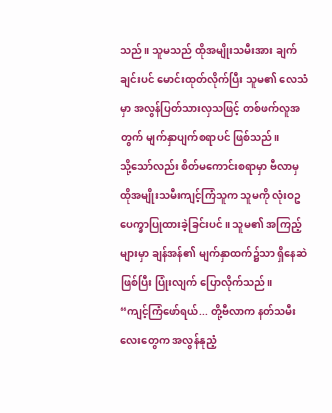သည်။ သူမသည် ထိုအမျိုးသမီးအား ချက်ချင်းပင် မောင်းထုတ်လိုက်ပြီး သူမ၏ လေသံမှာ အလွန်ပြတ်သားလှသဖြင့် တစ်ဖက်လူအတွက် မျက်နှာပျက်စရာပင် ဖြစ်သည်။
သို့သော်လည်း စိတ်မကောင်းစရာမှာ ဗီလာမှ ထိုအမျိုးသမီးကျင့်ကြံသူက သူမကို လုံးဝဥပေက္ခာပြုထားခဲ့ခြင်းပင်။ သူမ၏ အကြည့်များမှာ ချန်အန်၏ မျက်နှာထက်၌သာ ရှိနေဆဲဖြစ်ပြီး ပြုံးလျက် ပြောလိုက်သည်။
“ကျင့်ကြံဖော်ရယ်... တို့ဗီလာက နတ်သမီးလေးတွေက အလွန်နုညံ့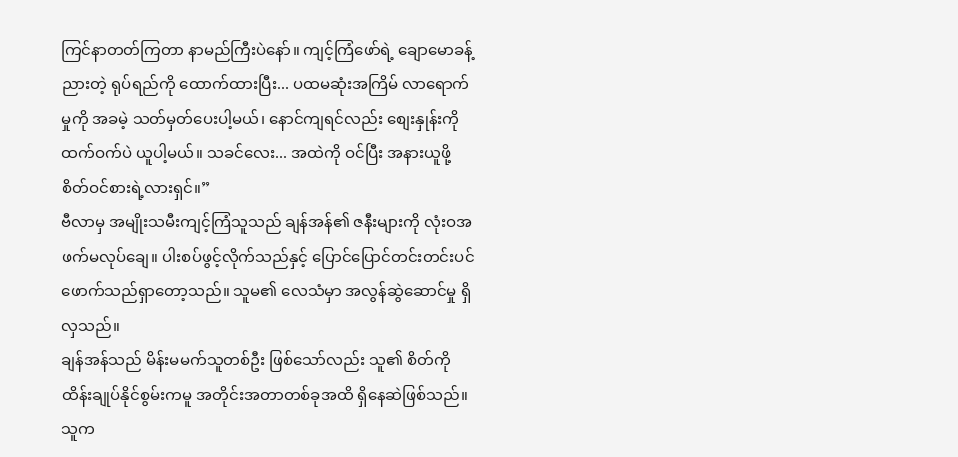ကြင်နာတတ်ကြတာ နာမည်ကြီးပဲနော်။ ကျင့်ကြံဖော်ရဲ့ ချောမောခန့်ညားတဲ့ ရုပ်ရည်ကို ထောက်ထားပြီး... ပထမဆုံးအကြိမ် လာရောက်မှုကို အခမဲ့ သတ်မှတ်ပေးပါ့မယ်၊ နောင်ကျရင်လည်း စျေးနှုန်းကို ထက်ဝက်ပဲ ယူပါ့မယ်။ သခင်လေး... အထဲကို ဝင်ပြီး အနားယူဖို့ စိတ်ဝင်စားရဲ့လားရှင်။”
ဗီလာမှ အမျိုးသမီးကျင့်ကြံသူသည် ချန်အန်၏ ဇနီးများကို လုံးဝအဖက်မလုပ်ချေ။ ပါးစပ်ဖွင့်လိုက်သည်နှင့် ပြောင်ပြောင်တင်းတင်းပင် ဖောက်သည်ရှာတော့သည်။ သူမ၏ လေသံမှာ အလွန်ဆွဲဆောင်မှု ရှိလှသည်။
ချန်အန်သည် မိန်းမမက်သူတစ်ဦး ဖြစ်သော်လည်း သူ၏ စိတ်ကို ထိန်းချုပ်နိုင်စွမ်းကမူ အတိုင်းအတာတစ်ခုအထိ ရှိနေဆဲဖြစ်သည်။ သူက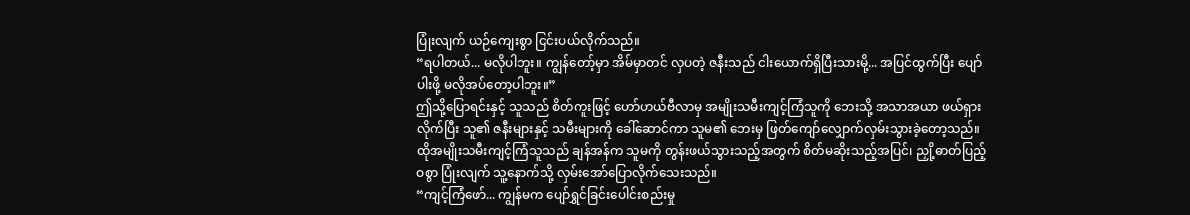ပြုံးလျက် ယဉ်ကျေးစွာ ငြင်းပယ်လိုက်သည်။
“ရပါတယ်... မလိုပါဘူး။ ကျွန်တော့်မှာ အိမ်မှာတင် လှပတဲ့ ဇနီးသည် ငါးယောက်ရှိပြီးသားမို့... အပြင်ထွက်ပြီး ပျော်ပါးဖို့ မလိုအပ်တော့ပါဘူး။”
ဤသို့ပြောရင်းနှင့် သူသည် စိတ်ကူးဖြင့် ဟော်ဟယ်ဗီလာမှ အမျိုးသမီးကျင့်ကြံသူကို ဘေးသို့ အသာအယာ ဖယ်ရှားလိုက်ပြီး သူ၏ ဇနီးများနှင့် သမီးများကို ခေါ်ဆောင်ကာ သူမ၏ ဘေးမှ ဖြတ်ကျော်လျှောက်လှမ်းသွားခဲ့တော့သည်။
ထိုအမျိုးသမီးကျင့်ကြံသူသည် ချန်အန်က သူမကို တွန်းဖယ်သွားသည့်အတွက် စိတ်မဆိုးသည့်အပြင်၊ ညှို့ဓာတ်ပြည့်ဝစွာ ပြုံးလျက် သူ့နောက်သို့ လှမ်းအော်ပြောလိုက်သေးသည်။
“ကျင့်ကြံဖော်... ကျွန်မက ပျော်ရွှင်ခြင်းပေါင်းစည်းမှု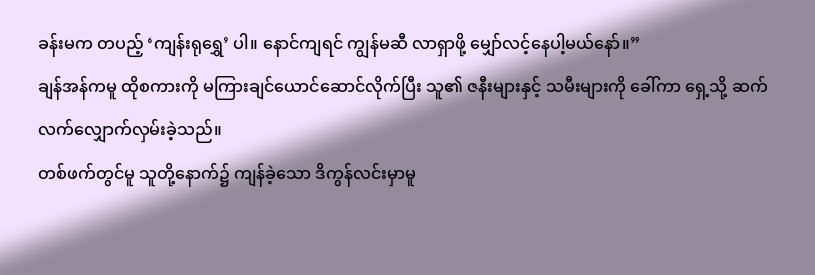ခန်းမက တပည့် ‘ကျန်းရုရွှေ’ ပါ။ နောင်ကျရင် ကျွန်မဆီ လာရှာဖို့ မျှော်လင့်နေပါ့မယ်နော်။”
ချန်အန်ကမူ ထိုစကားကို မကြားချင်ယောင်ဆောင်လိုက်ပြီး သူ၏ ဇနီးများနှင့် သမီးများကို ခေါ်ကာ ရှေ့သို့ ဆက်လက်လျှောက်လှမ်းခဲ့သည်။
တစ်ဖက်တွင်မူ သူတို့နောက်၌ ကျန်ခဲ့သော ဒိကွန်လင်းမှာမူ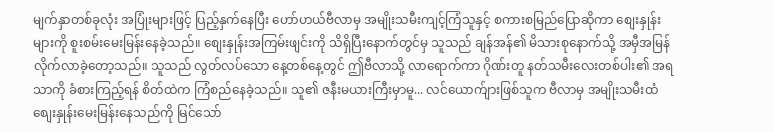မျက်နှာတစ်ခုလုံး အပြုံးများဖြင့် ပြည့်နှက်နေပြီး ဟော်ဟယ်ဗီလာမှ အမျိုးသမီးကျင့်ကြံသူနှင့် စကားစမြည်ပြောဆိုကာ စျေးနှုန်းများကို စူးစမ်းမေးမြန်းနေခဲ့သည်။ စျေးနှုန်းအကြမ်းဖျင်းကို သိရှိပြီးနောက်တွင်မှ သူသည် ချန်အန်၏ မိသားစုနောက်သို့ အမှီအမြန်လိုက်လာခဲ့တော့သည်။ သူသည် လွတ်လပ်သော နေ့တစ်နေ့တွင် ဤဗီလာသို့ လာရောက်ကာ ဂိုဏ်းတူ နတ်သမီးလေးတစ်ပါး၏ အရသာကို ခံစားကြည့်ရန် စိတ်ထဲက ကြံစည်နေခဲ့သည်။ သူ၏ ဇနီးမယားကြီးမှာမူ... လင်ယောက်ျားဖြစ်သူက ဗီလာမှ အမျိုးသမီးထံ စျေးနှုန်းမေးမြန်းနေသည်ကို မြင်သော်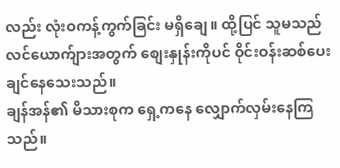လည်း လုံးဝကန့်ကွက်ခြင်း မရှိချေ။ ထို့ပြင် သူမသည် လင်ယောက်ျားအတွက် စျေးနှုန်းကိုပင် ဝိုင်းဝန်းဆစ်ပေးချင်နေသေးသည်။
ချန်အန်၏ မိသားစုက ရှေ့ကနေ လျှောက်လှမ်းနေကြသည်။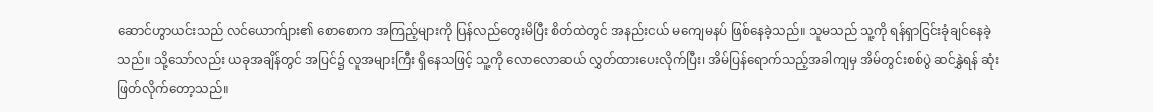ဆောင်ဟွာယင်းသည် လင်ယောက်ျား၏ စောစောက အကြည့်များကို ပြန်လည်တွေးမိပြီး စိတ်ထဲတွင် အနည်းငယ် မကျေမနပ် ဖြစ်နေခဲ့သည်။ သူမသည် သူ့ကို ရန်ရှာငြင်းခုံချင်နေခဲ့သည်။ သို့သော်လည်း ယခုအချိန်တွင် အပြင်၌ လူအများကြီး ရှိနေသဖြင့် သူ့ကို လောလောဆယ် လွှတ်ထားပေးလိုက်ပြီး၊ အိမ်ပြန်ရောက်သည့်အခါကျမှ အိမ်တွင်းစစ်ပွဲ ဆင်နွှဲရန် ဆုံးဖြတ်လိုက်တော့သည်။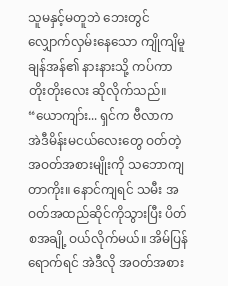သူမနှင့်မတူဘဲ ဘေးတွင် လျှောက်လှမ်းနေသော ကျိုကျိမူ ချန်အန်၏ နားနားသို့ ကပ်ကာ တိုးတိုးလေး ဆိုလိုက်သည်။
“ယောကျာ်း... ရှင်က ဗီလာက အဲဒီမိန်းမငယ်လေးတွေ ဝတ်တဲ့ အဝတ်အစားမျိုးကို သဘောကျတာကိုး။ နောင်ကျရင် သမီး အဝတ်အထည်ဆိုင်ကိုသွားပြီး ပိတ်စအချို့ ဝယ်လိုက်မယ်။ အိမ်ပြန်ရောက်ရင် အဲဒီလို အဝတ်အစား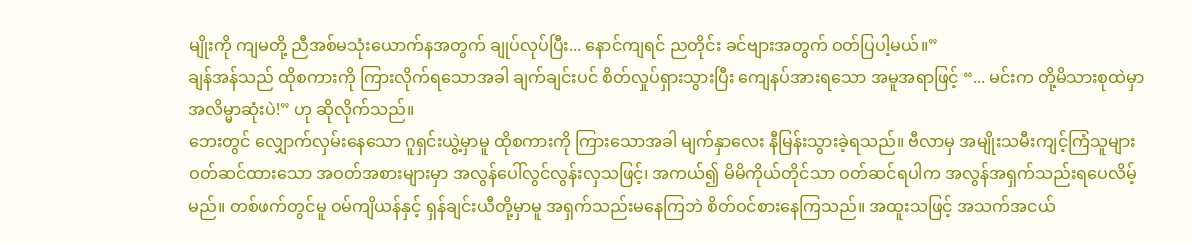မျိုးကို ကျမတို့ ညီအစ်မသုံးယောက်နအတွက် ချုပ်လုပ်ပြီး... နောင်ကျရင် ညတိုင်း ခင်ဗျားအတွက် ဝတ်ပြပါ့မယ်။”
ချန်အန်သည် ထိုစကားကို ကြားလိုက်ရသောအခါ ချက်ချင်းပင် စိတ်လှုပ်ရှားသွားပြီး ကျေနပ်အားရသော အမူအရာဖြင့် “... မင်းက တို့မိသားစုထဲမှာ အလိမ္မာဆုံးပဲ!” ဟု ဆိုလိုက်သည်။
ဘေးတွင် လျှောက်လှမ်းနေသော ဂူရှင်းယွဲ့မှာမူ ထိုစကားကို ကြားသောအခါ မျက်နှာလေး နီမြန်းသွားခဲ့ရသည်။ ဗီလာမှ အမျိုးသမီးကျင့်ကြံသူများ ဝတ်ဆင်ထားသော အဝတ်အစားများမှာ အလွန်ပေါ်လွင်လွန်းလှသဖြင့်၊ အကယ်၍ မိမိကိုယ်တိုင်သာ ဝတ်ဆင်ရပါက အလွန်အရှက်သည်းရပေလိမ့်မည်။ တစ်ဖက်တွင်မူ ဝမ်ကျိယန်နှင့် ရှန်ချင်းယီတို့မှာမူ အရှက်သည်းမနေကြဘဲ စိတ်ဝင်စားနေကြသည်။ အထူးသဖြင့် အသက်အငယ်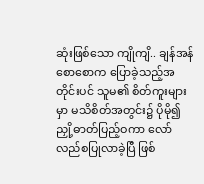ဆုံးဖြစ်သော ကျိုကျိ.. ချန်အန် စောစောက ပြောခဲ့သည့်အတိုင်းပင် သူမ၏ စိတ်ကူးများမှာ မသိစိတ်အတွင်း၌ ပိုမို၍ ညှို့ဓာတ်ပြည့်ဝကာ လော်လည်စပြုလာခဲ့ပြီ ဖြစ်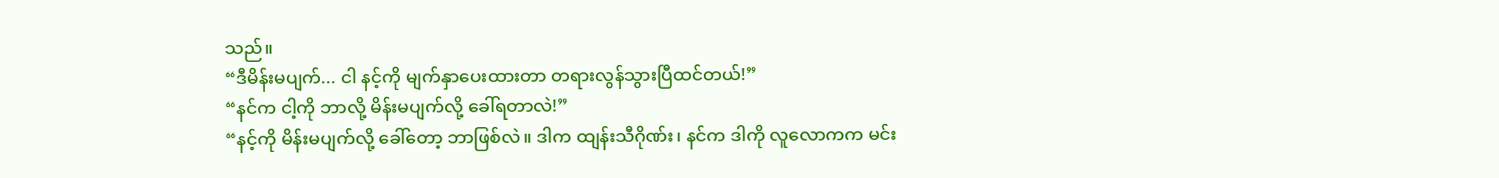သည်။
“ဒီမိန်းမပျက်... ငါ နင့်ကို မျက်နှာပေးထားတာ တရားလွန်သွားပြီထင်တယ်!”
“နင်က ငါ့ကို ဘာလို့ မိန်းမပျက်လို့ ခေါ်ရတာလဲ!”
“နင့်ကို မိန်းမပျက်လို့ ခေါ်တော့ ဘာဖြစ်လဲ။ ဒါက ထျန်းသီဂိုဏ်း၊ နင်က ဒါကို လူလောကက မင်း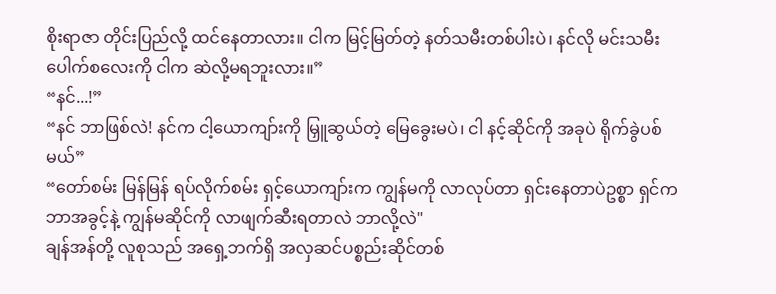စိုးရာဇာ တိုင်းပြည်လို့ ထင်နေတာလား။ ငါက မြင့်မြတ်တဲ့ နတ်သမီးတစ်ပါးပဲ၊ နင်လို မင်းသမီးပေါက်စလေးကို ငါက ဆဲလို့မရဘူးလား။”
“နင်...!”
“နင် ဘာဖြစ်လဲ! နင်က ငါ့ယောကျာ်းကို မြှူဆွယ်တဲ့ မြေခွေးမပဲ၊ ငါ နင့်ဆိုင်ကို အခုပဲ ရိုက်ခွဲပစ်မယ်”
“တော်စမ်း မြန်မြန် ရပ်လိုက်စမ်း ရှင့်ယောကျာ်းက ကျွန်မကို လာလုပ်တာ ရှင်းနေတာပဲဥစ္စာ ရှင်က ဘာအခွင့်နဲ့ ကျွန်မဆိုင်ကို လာဖျက်ဆီးရတာလဲ ဘာလို့လဲ"
ချန်အန်တို့ လူစုသည် အရှေ့ဘက်ရှိ အလှဆင်ပစ္စည်းဆိုင်တစ်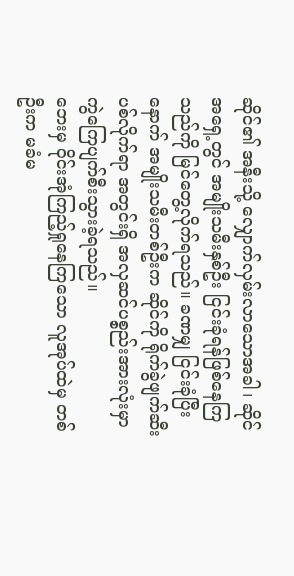ဆိုင်၏ အနီးသို့ လျှောက်လှမ်းလာသောအခါ၊ ဆိုင်အရှေ့တွင် အမျိုးသမီးနှစ်ဦး ငြင်းခုံရန်ဖြစ်နေကြသည်ကို မြင်တွေ့လိုက်ရသည်။ ခဏမျှ ငြင်းခုံပြီးနောက် အမျိုးသမီးတစ်ဦးက ဆိုင်ကို ရိုက်ခွဲဖျက်ဆီးပစ်လိုက်ရာ အတွင်းရှိ အလှဆင်ပစ္စည်းအားလုံးမှာ ကွဲကြေပျက်စီးသွားခဲ့ရသည်။
ဘေးမှ ဝိုင်းအုံကြည့်ရှုနေကြသော လူအုပ်ထဲမှ တစ်ဦးက မခံမ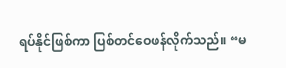ရပ်နိုင်ဖြစ်ကာ ပြစ်တင်ဝေဖန်လိုက်သည်။ “မ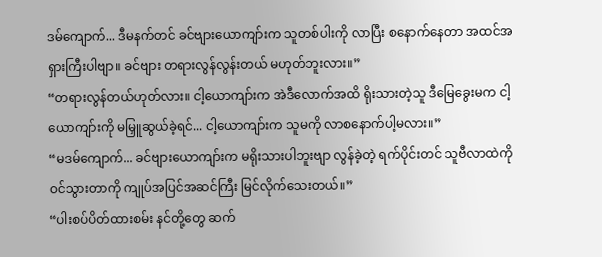ဒမ်ကျောက်... ဒီမနက်တင် ခင်ဗျားယောကျာ်းက သူတစ်ပါးကို လာပြီး စနောက်နေတာ အထင်အရှားကြီးပါဗျာ။ ခင်ဗျား တရားလွန်လွန်းတယ် မဟုတ်ဘူးလား။”
“တရားလွန်တယ်ဟုတ်လား။ ငါ့ယောကျာ်းက အဲဒီလောက်အထိ ရိုးသားတဲ့သူ ဒီမြေခွေးမက ငါ့ယောကျာ်းကို မမြှူဆွယ်ခဲ့ရင်... ငါ့ယောကျာ်းက သူမကို လာစနောက်ပါ့မလား။”
“မဒမ်ကျောက်... ခင်ဗျားယောကျာ်းက မရိုးသားပါဘူးဗျာ လွန်ခဲ့တဲ့ ရက်ပိုင်းတင် သူဗီလာထဲကို ဝင်သွားတာကို ကျုပ်အပြင်အဆင်ကြီး မြင်လိုက်သေးတယ်။”
“ပါးစပ်ပိတ်ထားစမ်း နင်တို့တွေ ဆက်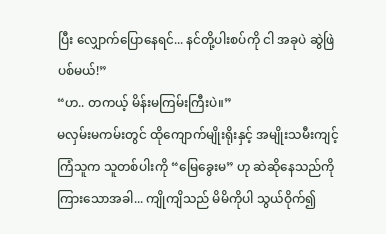ပြီး လျှောက်ပြောနေရင်... နင်တို့ပါးစပ်ကို ငါ အခုပဲ ဆွဲဖြဲပစ်မယ်!”
“ဟ.. တကယ့် မိန်းမကြမ်းကြီးပဲ။”
မလှမ်းမကမ်းတွင် ထိုကျောက်မျိုးရိုးနှင့် အမျိုးသမီးကျင့်ကြံသူက သူတစ်ပါးကို “မြေခွေးမ” ဟု ဆဲဆိုနေသည်ကို ကြားသောအခါ... ကျိုကျိသည် မိမိကိုပါ သွယ်ဝိုက်၍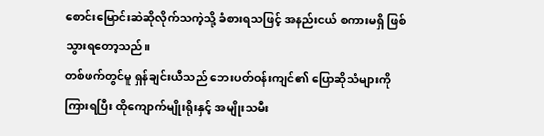စောင်းမြောင်းဆဲဆိုလိုက်သကဲ့သို့ ခံစားရသဖြင့် အနည်းငယ် စကားမရှိ ဖြစ်သွားရတော့သည်။
တစ်ဖက်တွင်မူ ရှန်ချင်းယီသည် ဘေးပတ်ဝန်းကျင်၏ ပြောဆိုသံများကို ကြားရပြီး ထိုကျောက်မျိုးရိုးနှင့် အမျိုးသမီး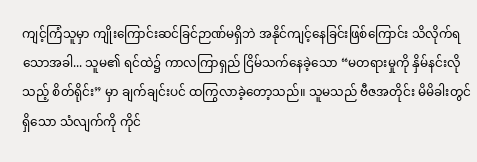ကျင့်ကြံသူမှာ ကျိုးကြောင်းဆင်ခြင်ဉာဏ်မရှိဘဲ အနိုင်ကျင့်နေခြင်းဖြစ်ကြောင်း သိလိုက်ရသောအခါ... သူမ၏ ရင်ထဲ၌ ကာလကြာရှည် ငြိမ်သက်နေခဲ့သော “မတရားမှုကို နှိမ်နင်းလိုသည့် စိတ်ရိုင်း” မှာ ချက်ချင်းပင် ထကြွလာခဲ့တော့သည်။ သူမသည် ဗီဇအတိုင်း မိမိခါးတွင်ရှိသော သံလျက်ကို ကိုင်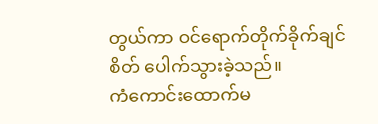တွယ်ကာ ဝင်ရောက်တိုက်ခိုက်ချင်စိတ် ပေါက်သွားခဲ့သည်။
ကံကောင်းထောက်မ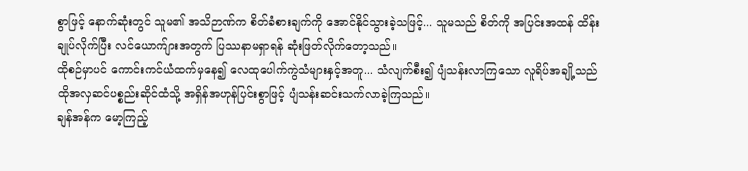စွာဖြင့် နောက်ဆုံးတွင် သူမ၏ အသိဉာဏ်က စိတ်ခံစားချက်ကို အောင်နိုင်သွားခဲ့သဖြင့်... သူမသည် စိတ်ကို အပြင်းအထန် ထိန်းချုပ်လိုက်ပြီး လင်ယောက်ျားအတွက် ပြဿနာမရှာရန် ဆုံးဖြတ်လိုက်တော့သည်။
ထိုစဉ်မှာပင် ကောင်းကင်ယံထက်မှနေ၍ လေထုပေါက်ကွဲသံများနှင့်အတူ... သံလျက်စီး၍ ပျံသန်းလာကြသော လူရိပ်အချို့သည် ထိုအလှဆင်ပစ္စည်းဆိုင်ထံသို့ အရှိန်အဟုန်ပြင်းစွာဖြင့် ပျံသန်းဆင်းသက်လာခဲ့ကြသည်။
ချန်အန်က မော့ကြည့်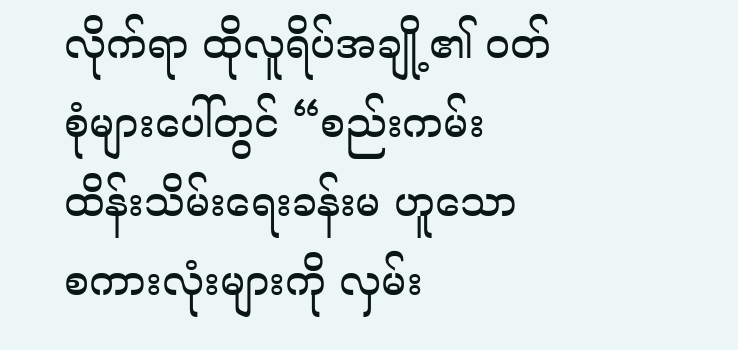လိုက်ရာ ထိုလူရိပ်အချို့၏ ဝတ်စုံများပေါ်တွင် “စည်းကမ်းထိန်းသိမ်းရေးခန်းမ ဟူသော စကားလုံးများကို လှမ်း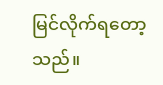မြင်လိုက်ရတော့သည်။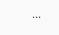...